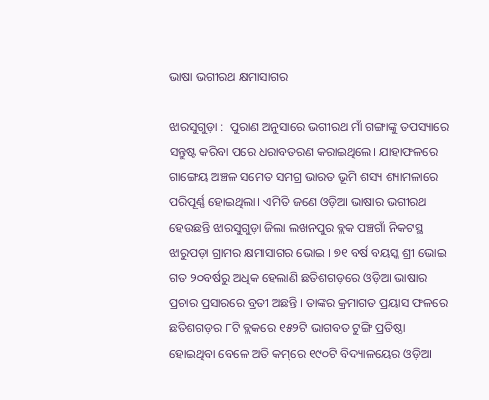ଭାଷା ଭଗୀରଥ କ୍ଷମାସାଗର

ଝାରସୁଗୁଡ଼ା :  ପୁରାଣ ଅନୁସାରେ ଭଗୀରଥ ମାଁ ଗଙ୍ଗାଙ୍କୁ ତପସ୍ୟାରେ ସନ୍ତୁଷ୍ଟ କରିବା ପରେ ଧରାବତରଣ କରାଇଥିଲେ। ଯାହାଫଳରେ ଗାଙ୍ଗେୟ ଅଞ୍ଚଳ ସମେତ ସମଗ୍ର ଭାରତ ଭୂମି ଶସ୍ୟ ଶ୍ୟାମଳାରେ ପରିପୂର୍ଣ୍ଣ ହୋଇଥିଲା। ଏମିତି ଜଣେ ଓଡ଼ିଆ ଭାଷାର ଭଗୀରଥ ହେଉଛନ୍ତି ଝାରସୁଗୁଡ଼ା ଜିଲା ଲଖନପୁର ବ୍ଲକ ପଞ୍ଚଗାଁ ନିକଟସ୍ଥ ଝାରୁପଡ଼ା ଗ୍ରାମର କ୍ଷମାସାଗର ଭୋଇ । ୭୧ ବର୍ଷ ବୟସ୍କ ଶ୍ରୀ ଭୋଇ ଗତ ୨୦ବର୍ଷରୁ ଅଧିକ ହେଲାଣି ଛତିଶଗଡ଼ରେ ଓଡ଼ିଆ ଭାଷାର ପ୍ରଚାର ପ୍ରସାରରେ ବ୍ରତୀ ଅଛନ୍ତି । ତାଙ୍କର କ୍ରମାଗତ ପ୍ରୟାସ ଫଳରେ ଛତିଶଗଡ଼ର ୮ଟି ବ୍ଲକରେ ୧୫୨ଟି ଭାଗବତ ଟୁଙ୍ଗି ପ୍ରତିଷ୍ଠା ହୋଇଥିବା ବେଳେ ଅତି କମ୍‌ରେ ୧୯୦ଟି ବିଦ୍ୟାଳୟ‌େ‌ର ଓଡ଼ିଆ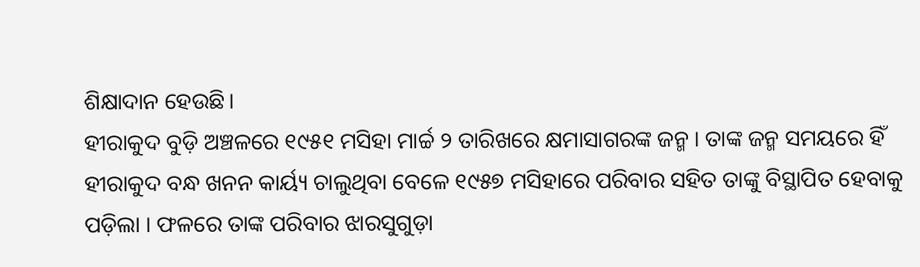ଶିକ୍ଷାଦାନ ହେଉଛି।
ହୀରାକୁଦ ବୁଡ଼ି ଅଞ୍ଚଳରେ ୧୯୫୧ ମସିହା‌ ମାର୍ଚ୍ଚ ୨ ତାରିଖରେ କ୍ଷମାସାଗରଙ୍କ ଜନ୍ମ । ତାଙ୍କ ଜନ୍ମ ସମୟରେ ହିଁ ହୀରାକୁଦ ବନ୍ଧ ଖନନ କାର୍ୟ୍ୟ ଚାଲୁଥିବା ବେଳେ ୧୯୫୭ ମସିହାରେ ପରିବାର ସହିତ ତାଙ୍କୁ ବିସ୍ଥାପିତ ହେବାକୁ ପଡ଼ିଲା । ଫଳରେ ତାଙ୍କ ପରିବାର ଝାରସୁଗୁଡ଼ା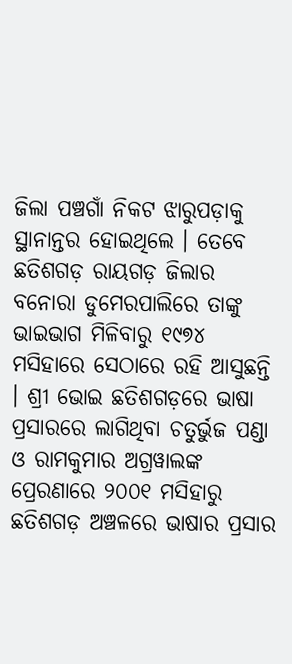ଜିଲା ପଞ୍ଚଗାଁ ନିକଟ ଝାରୁପଡ଼ାକୁ ସ୍ଥାନାନ୍ତର ହୋଇଥିଲେ । ତେବେ ଛତିଶଗଡ଼ ରାୟଗଡ଼ ଜିଲାର ବନୋରା ଡୁମେରପାଲିରେ ତାଙ୍କୁ ଭାଇଭାଗ ମିଳିବାରୁ ୧୯୭୪ ମସିହାରେ ସେଠାରେ ରହି ଆସୁଛନ୍ତି । ଶ୍ରୀ ଭୋଇ ଛତିଶଗଡ଼ରେ ଭାଷା ପ୍ରସାରରେ ଲାଗିଥିବା ଚତୁର୍ଭୁଜ ପଣ୍ଡା ଓ ରାମକୁମାର ଅଗ୍ରୱାଲଙ୍କ ପ୍ରେରଣାରେ ୨୦୦୧ ମସିହାରୁ ଛତିଶଗଡ଼ ଅଞ୍ଚଳରେ ଭାଷାର ପ୍ରସାର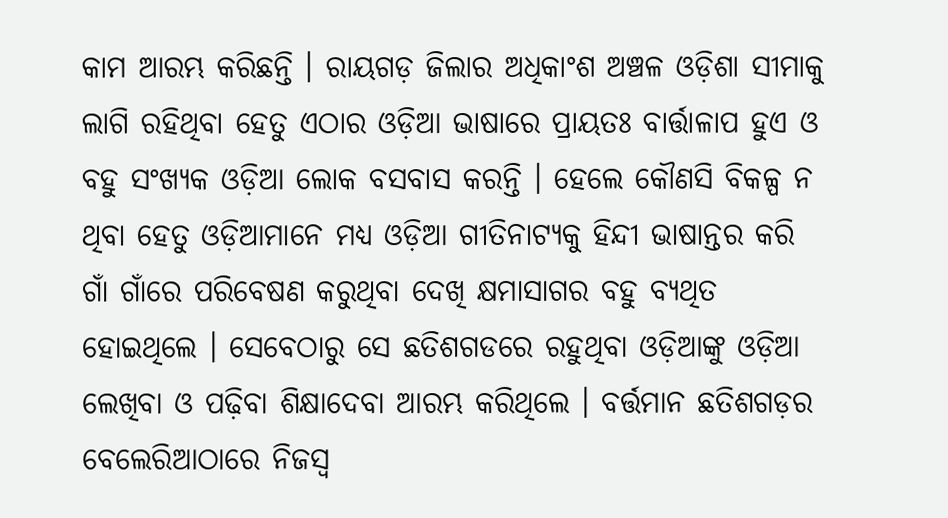କାମ ଆରମ୍ଭ କରିଛନ୍ତି । ରାୟଗଡ଼ ଜିଲାର ଅଧିକାଂଶ ଅଞ୍ଚଳ ଓଡ଼ିଶା ସୀମାକୁ ଲାଗି ରହିଥିବା ହେତୁ ଏଠାର ଓଡ଼ିଆ ଭାଷାରେ ପ୍ରାୟତଃ ବାର୍ତ୍ତାଳାପ ହୁଏ ଓ ବହୁ ସଂଖ୍ୟକ ଓଡ଼ିଆ ଲୋକ ବସବାସ କରନ୍ତି । ହେଲେ କୌଣସି ବିକଳ୍ପ ନ ଥିବା ହେତୁ ଓଡ଼ିଆମାନେ ମଧ୍ୟ ଓଡ଼ିଆ ଗୀତିନାଟ୍ୟକୁ ହିନ୍ଦୀ ଭାଷାନ୍ତର କରି ଗାଁ ଗାଁରେ ପରିବେଷଣ କରୁଥିବା ଦେଖି କ୍ଷମାସାଗର ବହୁ ବ୍ୟଥିତ ହୋଇଥିଲେ । ସେବେଠାରୁ ସେ ଛତିଶଗଡରେ ରହୁଥିବା ଓଡ଼ିଆଙ୍କୁ ଓଡ଼ିଆ ଲେଖିବା ଓ ପଢ଼ିବା ଶିକ୍ଷାଦେବା ଆରମ୍ଭ କରିଥିଲେ । ବର୍ତ୍ତମାନ ଛତିଶଗଡ଼ର ବେଲେରିଆଠାରେ ନିଜସ୍ୱ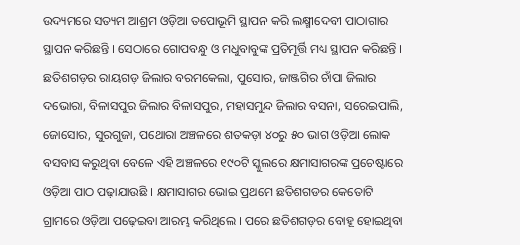ଉଦ୍ୟମରେ ସତ୍ୟମ ଆଶ୍ରମ ଓଡ଼ିଆ ତପୋଭୂମି ସ୍ଥାପନ କରି ଲକ୍ଷ୍ମୀଦେବୀ ପାଠାଗାର ସ୍ଥାପନ କରିଛନ୍ତି । ସେଠାରେ ଗୋପବନ୍ଧୁ ଓ ମଧୁବାବୁଙ୍କ ପ୍ରତିମୂର୍ତ୍ତି ମଧ୍ୟ ସ୍ଥାପନ କରିଛନ୍ତି ।
ଛତିଶଗଡ଼ର ରାୟଗଡ଼ ଜିଲାର ବରମକେଲା, ପୁସୋର, ଜାଞ୍ଜଗିର ଚାଁପା ଜିଲାର ଦଭୋରା, ବିଳାସପୁର ଜିଲାର ବିଳାସପୁର, ମହାସମୁନ୍ଦ ଜିଲାର ବସନା, ସରେଇପାଲି, ଜୋସୋର, ସୁରଗୁଜା, ପଥୋରା ଅଞ୍ଚଳରେ ଶତକଡ଼ା ୪୦ରୁ ୫୦ ଭାଗ ଓଡ଼ିଆ ଲୋକ ବସବାସ କରୁଥିବା ବେଳେ ଏହି ଅଞ୍ଚଳରେ ୧୯୦ଟି ସ୍କୁଲରେ କ୍ଷମାସାଗରଙ୍କ ପ୍ରଚେଷ୍ଟାରେ ଓଡ଼ିଆ ପାଠ ପଢ଼ାଯାଉଛି । କ୍ଷମାସାଗର ଭୋଇ ପ୍ରଥମେ ଛତିଶଗଡର କେତୋଟି ଗ୍ରାମରେ ଓଡ଼ିଆ ପଢ଼େଇବା ଆରମ୍ଭ କରିଥିଲେ । ପରେ ଛତିଶଗଡ଼ର ବୋହୂ ହୋଇଥିବା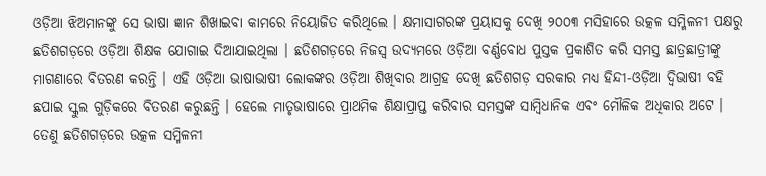ଓଡ଼ିଆ‌ ଝିଅମାନଙ୍କୁ ସେ ଭାଷା ଜ୍ଞାନ ଶିଖାଇବା କାମରେ ନିୟୋଜିତ କରିଥିଲେ । କ୍ଷମାସାଗରଙ୍କ ପ୍ରୟାସକୁ ଦେଖି ୨୦୦୩ ମସିହାରେ ଉତ୍କଳ ସମ୍ମିଳନୀ ପକ୍ଷରୁ ଛତିଶଗଡ଼ରେ ଓଡ଼ିଆ ଶିକ୍ଷକ ଯୋଗାଇ ଦିଆଯାଇଥିଲା । ଛତିଶଗଡ଼ରେ ନିଜସ୍ୱ ଉଦ୍ୟମରେ ଓଡ଼ିଆ ବର୍ଣ୍ଣବୋଧ ପୁସ୍ତକ ପ୍ରକାଶିତ କରି ସମସ୍ତ ଛାତ୍ରଛାତ୍ରୀଙ୍କୁ ମାଗଣାରେ ବିତରଣ କରନ୍ତି । ଏହି ଓଡ଼ିଆ ଭାଷାଭାଷୀ ଲୋକଙ୍କର ଓଡ଼ିଆ ଶିଖିବାର ଆଗ୍ରହ ଦେଖି ଛତିଶଗଡ଼ ସରକାର ମଧ୍ୟ ହିନ୍ଦୀ-ଓଡ଼ିଆ ଦ୍ୱିଭାଷୀ ବହି ଛପାଇ ସ୍କୁଲ ଗୁଡ଼ିକରେ ବିତରଣ କରୁଛନ୍ତି । ହେଲେ ମାତୃଭାଷାରେ ପ୍ରାଥମିକ ଶିକ୍ଷାପ୍ରାପ୍ତ କରିବାର ସମସ୍ତଙ୍କ ସାମ୍ବିଧାନିକ ଏବଂ ମୌଳିକ ଅଧିକାର ଅଟେ । ତେଣୁ ଛତିଶଗଡ଼ରେ ଉତ୍କଳ ସମ୍ମିଳନୀ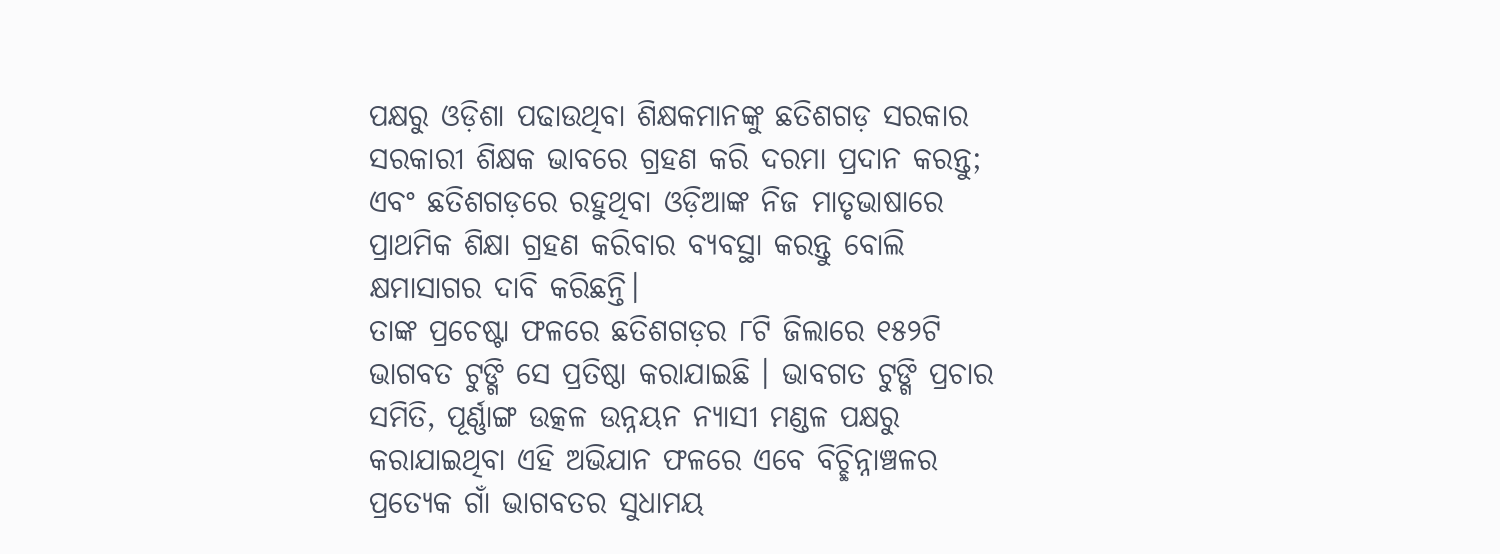ପକ୍ଷରୁ ଓଡ଼ିଶା ପଢାଉଥିବା ଶିକ୍ଷକମାନଙ୍କୁ ଛତିଶଗଡ଼ ସରକାର ସରକାରୀ ଶିକ୍ଷକ ଭାବରେ ଗ୍ରହଣ କରି ଦରମା ପ୍ରଦାନ କରନ୍ତୁ; ଏବଂ ଛତିଶଗଡ଼ରେ ରହୁଥିବା ଓଡ଼ିଆଙ୍କ ନିଜ ମାତୃଭାଷାରେ ପ୍ରାଥମିକ ଶିକ୍ଷା ଗ୍ରହଣ କରିବାର ବ୍ୟବସ୍ଥା କରନ୍ତୁ ବୋଲି କ୍ଷମାସାଗର ଦାବି କରିଛନ୍ତି।
ତାଙ୍କ ପ୍ରଚେଷ୍ଟା ଫଳରେ ଛତିଶଗଡ଼ର ୮ଟି ଜିଲାରେ ୧୫୨ଟି ଭାଗବତ ଟୁଙ୍ଗି ସେ ପ୍ରତିଷ୍ଠା କରାଯାଇଛି । ଭାବଗତ ଟୁଙ୍ଗି ପ୍ରଚାର ସମିତି, ପୂର୍ଣ୍ଣାଙ୍ଗ ଉତ୍କଳ ଉନ୍ନୟନ ନ୍ୟାସୀ ମଣ୍ଡଳ ପକ୍ଷରୁ କରାଯାଇଥିବା ଏହି ଅଭିଯାନ ଫଳରେ ଏବେ ବିଚ୍ଛିନ୍ନାଞ୍ଚଳର ପ୍ରତ୍ୟେକ ଗାଁ ଭାଗବତର ସୁଧାମୟ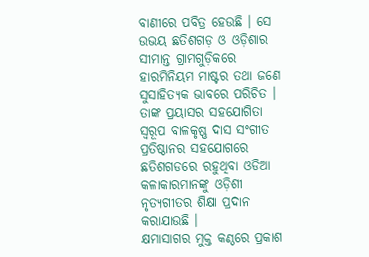ବାଣୀରେ ପବିତ୍ର ହେଉଛି । ସେ ଉଭୟ ଛତିଶଗଡ଼ ଓ ଓଡ଼ିଶାର ସୀମାନ୍ତ ଗ୍ରାମଗୁଡ଼ିକରେ ହାରମିନିୟମ ମାଷ୍ଟର ତଥା ଜଣେ ସୁସାହିତ୍ୟକ ଭାବରେ ପରିଚିତ । ତାଙ୍କ ପ୍ରୟାସର ସହଯୋଗିତା ସ୍ବରୂପ ବାଳକୃଷ୍ଣ ଦାସ ସଂଗୀତ ପ୍ରତିଷ୍ଠାନର ସହଯୋଗରେ ଛତିଶଗଡରେ ରହୁଥିବା ଓଡିଆ କଳାକାରମାନଙ୍କୁ ଓଡ଼ିଶୀ ନୃତ୍ୟଗୀତର ଶିକ୍ଷା ପ୍ରଦାନ କରାଯାଉଛି ।
କ୍ଷମାସାଗର ମୁକ୍ତ କଣ୍ଠରେ ପ୍ରକାଶ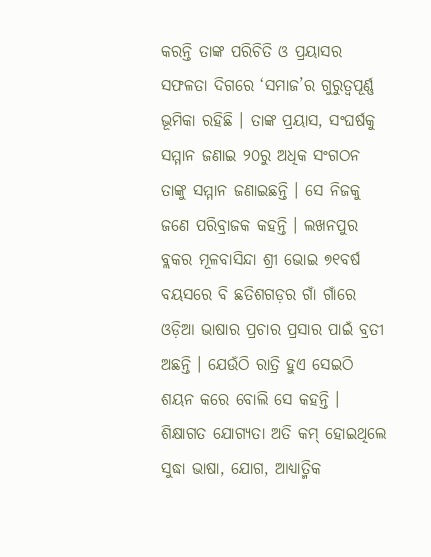କରନ୍ତି ତାଙ୍କ ପରିଚିତି ଓ ପ୍ରୟାସର ସଫଳତା ଦିଗରେ ‘ସମାଜ’ର ଗୁରୁତ୍ବପୂର୍ଣ୍ଣ ଭୂମିକା ରହିଛି । ତାଙ୍କ ପ୍ରୟାସ, ସଂଘର୍ଷକୁ ସମ୍ମାନ ଜଣାଇ ୨୦ରୁ ଅଧିକ ସଂଗଠନ ତାଙ୍କୁ ସମ୍ମାନ ଜଣାଇଛନ୍ତି । ସେ ନିଜକୁ ଜଣେ ପରିବ୍ରାଜକ କହନ୍ତି । ଲଖନପୁର ବ୍ଲକର ମୂଳବାସିନ୍ଦା ଶ୍ରୀ ଭୋଇ ୭୧ବର୍ଷ ବୟସରେ ବି ଛତିଶଗଡ଼ର ଗାଁ ଗାଁରେ ଓଡ଼ିଆ ଭାଷାର ପ୍ରଚାର ପ୍ରସାର ପାଇଁ ବ୍ରତୀ ଅଛନ୍ତି । ଯେଉଁଠି ରାତ୍ରି ହୁଏ ସେଇଠି ଶୟନ କରେ ବୋଲି ସେ କହନ୍ତି । ଶିକ୍ଷାଗତ ଯୋଗ୍ୟତା ଅତି କମ୍ ହୋଇଥିଲେ ସୁଦ୍ଧା ଭାଷା, ଯୋଗ, ଆଧ୍ୟାତ୍ମିକ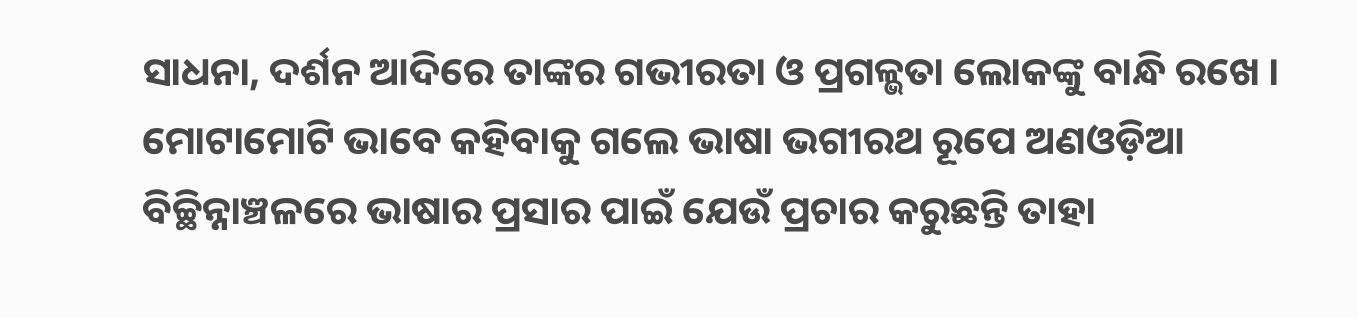ସାଧନା, ଦର୍ଶନ ଆଦିରେ ତାଙ୍କର ଗଭୀରତା ଓ ପ୍ରଗଳ୍ଭତା ଲୋକଙ୍କୁ ବାନ୍ଧି ରଖେ । ମୋଟାମୋଟି ଭାବେ କହିବାକୁ ଗଲେ ଭାଷା ଭଗୀରଥ ରୂପେ ଅଣଓଡ଼ିଆ ବିଚ୍ଛିନ୍ନାଞ୍ଚଳରେ ଭାଷାର ପ୍ରସାର ପାଇଁ ଯେଉଁ ପ୍ରଚାର କରୁଛନ୍ତି ତାହା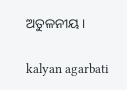ଅତୁଳନୀୟ।

kalyan agarbati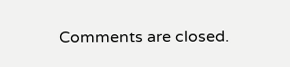Comments are closed.